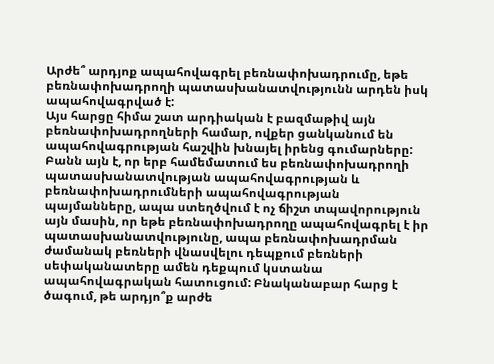Արժե՞ արդյոք ապահովագրել բեռնափոխադրումը, եթե բեռնափոխադրողի պատասխանատվությունն արդեն իսկ ապահովագրված է:
Այս հարցը հիմա շատ արդիական է բազմաթիվ այն բեռնափոխադրողների համար, ովքեր ցանկանում են ապահովագրության հաշվին խնայել իրենց գումարները: Բանն այն է, որ երբ համեմատում ես բեռնափոխադրողի պատասխանատվության ապահովագրության և բեռնափոխադրումների ապահովագրության պայմանները, ապա ստեղծվում է ոչ ճիշտ տպավորություն այն մասին, որ եթե բեռնափոխադրողը ապահովագրել է իր պատասխանատվությունը, ապա բեռնափոխադրման ժամանակ բեռների վնասվելու դեպքում բեռների սեփականատերը ամեն դեքպում կստանա ապահովագրական հատուցում: Բնականաբար հարց է ծագում, թե արդյո՞ք արժե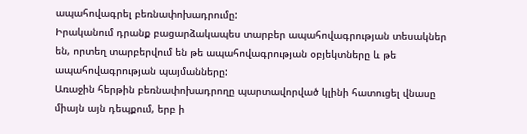ապահովագրել բեռնափոխադրումը:
Իրականում դրանք բացարձակապես տարբեր ապահովագրության տեսակներ են, որտեղ տարբերվում են թե ապահովագրության օբյեկտները և թե ապահովագրության պայմանները:
Առաջին հերթին բեռնափոխադրողը պարտավորված կլինի հատուցել վնասը միայն այն դեպքում, երբ ի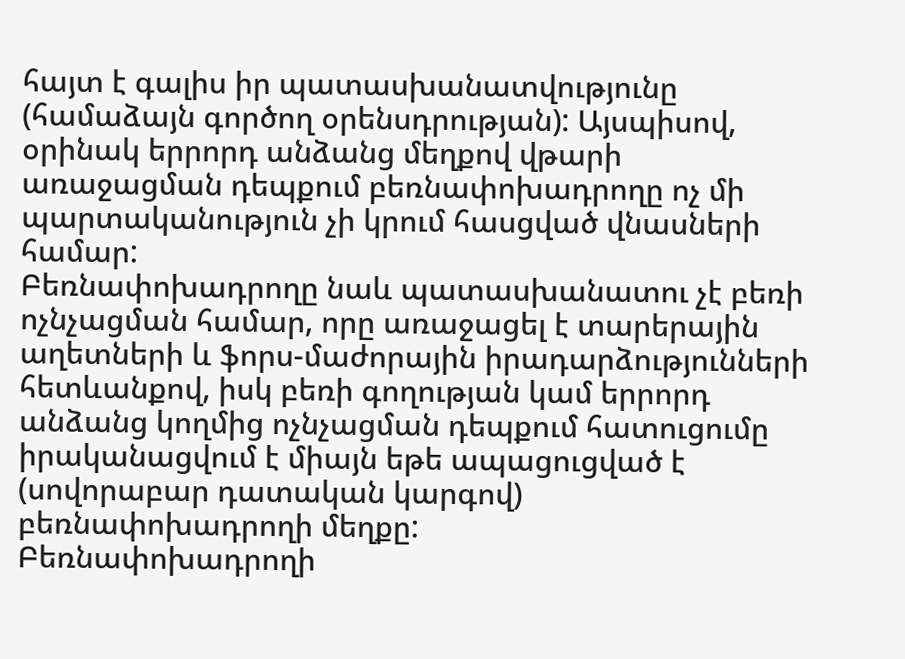հայտ է գալիս իր պատասխանատվությունը (համաձայն գործող օրենսդրության): Այսպիսով, օրինակ երրորդ անձանց մեղքով վթարի առաջացման դեպքում բեռնափոխադրողը ոչ մի պարտականություն չի կրում հասցված վնասների համար:
Բեռնափոխադրողը նաև պատասխանատու չէ բեռի ոչնչացման համար, որը առաջացել է տարերային աղետների և ֆորս-մաժորային իրադարձությունների հետևանքով, իսկ բեռի գողության կամ երրորդ անձանց կողմից ոչնչացման դեպքում հատուցումը իրականացվում է միայն եթե ապացուցված է (սովորաբար դատական կարգով) բեռնափոխադրողի մեղքը:
Բեռնափոխադրողի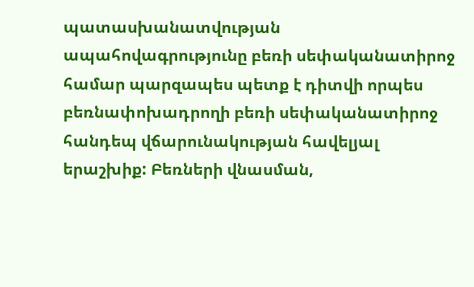պատասխանատվության ապահովագրությունը բեռի սեփականատիրոջ համար պարզապես պետք է դիտվի որպես բեռնափոխադրողի բեռի սեփականատիրոջ հանդեպ վճարունակության հավելյալ երաշխիք: Բեռների վնասման,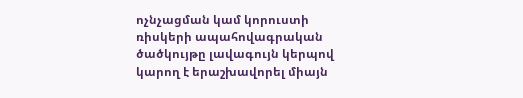ոչնչացման կամ կորուստի ռիսկերի ապահովագրական ծածկույթը լավագույն կերպով կարող է երաշխավորել միայն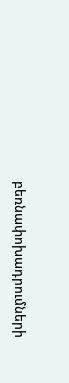բեռնափոխադրումների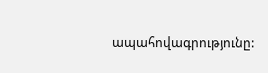ապահովագրությունը: